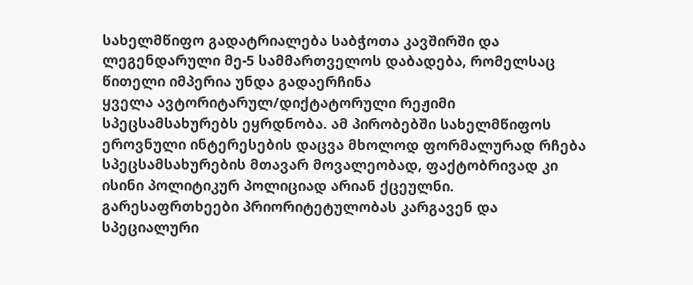სახელმწიფო გადატრიალება საბჭოთა კავშირში და ლეგენდარული მე-5 სამმართველოს დაბადება, რომელსაც წითელი იმპერია უნდა გადაერჩინა
ყველა ავტორიტარულ/დიქტატორული რეჟიმი სპეცსამსახურებს ეყრდნობა. ამ პირობებში სახელმწიფოს ეროვნული ინტერესების დაცვა მხოლოდ ფორმალურად რჩება სპეცსამსახურების მთავარ მოვალეობად, ფაქტობრივად კი ისინი პოლიტიკურ პოლიციად არიან ქცეულნი. გარესაფრთხეები პრიორიტეტულობას კარგავენ და სპეციალური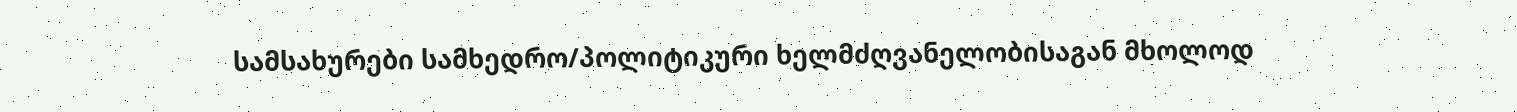სამსახურები სამხედრო/პოლიტიკური ხელმძღვანელობისაგან მხოლოდ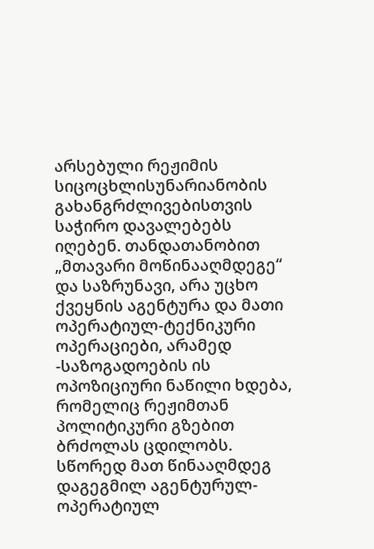არსებული რეჟიმის სიცოცხლისუნარიანობის გახანგრძლივებისთვის საჭირო დავალებებს იღებენ. თანდათანობით „მთავარი მოწინააღმდეგე“ და საზრუნავი, არა უცხო ქვეყნის აგენტურა და მათი ოპერატიულ-ტექნიკური ოპერაციები, არამედ -საზოგადოების ის ოპოზიციური ნაწილი ხდება, რომელიც რეჟიმთან პოლიტიკური გზებით ბრძოლას ცდილობს. სწორედ მათ წინააღმდეგ დაგეგმილ აგენტურულ-ოპერატიულ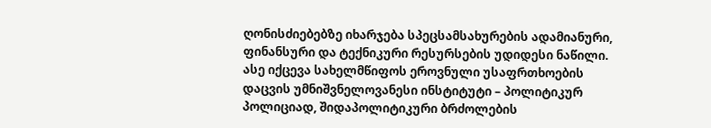ღონისძიებებზე იხარჯება სპეცსამსახურების ადამიანური, ფინანსური და ტექნიკური რესურსების უდიდესი ნაწილი. ასე იქცევა სახელმწიფოს ეროვნული უსაფრთხოების დაცვის უმნიშვნელოვანესი ინსტიტუტი – პოლიტიკურ პოლიციად, შიდაპოლიტიკური ბრძოლების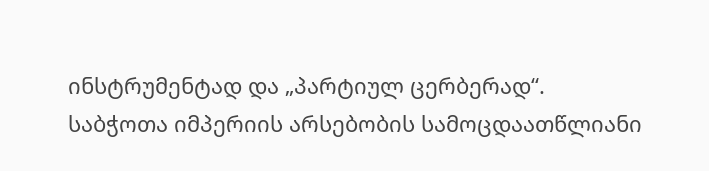ინსტრუმენტად და „პარტიულ ცერბერად“.
საბჭოთა იმპერიის არსებობის სამოცდაათწლიანი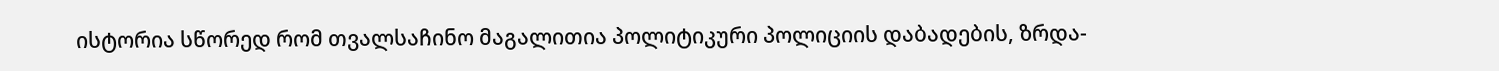ისტორია სწორედ რომ თვალსაჩინო მაგალითია პოლიტიკური პოლიციის დაბადების, ზრდა-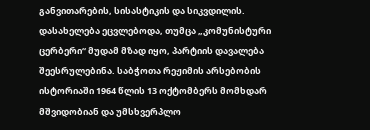განვითარების, სისასტიკის და სიკვდილის. დასახელება ეცვლებოდა, თუმცა „კომუნისტური ცერბერი“ მუდამ მზად იყო, პარტიის დავალება შეესრულებინა. საბჭოთა რეჟიმის არსებობის ისტორიაში 1964 წლის 13 ოქტომბერს მომხდარ მშვიდობიან და უმსხვერპლო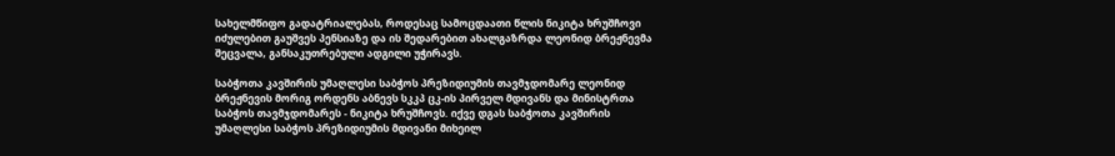სახელმწიფო გადატრიალებას, როდესაც სამოცდაათი წლის ნიკიტა ხრუშჩოვი იძულებით გაუშვეს პენსიაზე და ის შედარებით ახალგაზრდა ლეონიდ ბრეჟნევმა შეცვალა, განსაკუთრებული ადგილი უჭირავს.

საბჭოთა კავშირის უმაღლესი საბჭოს პრეზიდიუმის თავმჯდომარე ლეონიდ ბრეჟნევის მორიგ ორდენს აბნევს სკკპ ცკ-ის პირველ მდივანს და მინისტრთა საბჭოს თავმჯდომარეს - ნიკიტა ხრუშჩოვს. იქვე დგას საბჭოთა კავშირის უმაღლესი საბჭოს პრეზიდიუმის მდივანი მიხეილ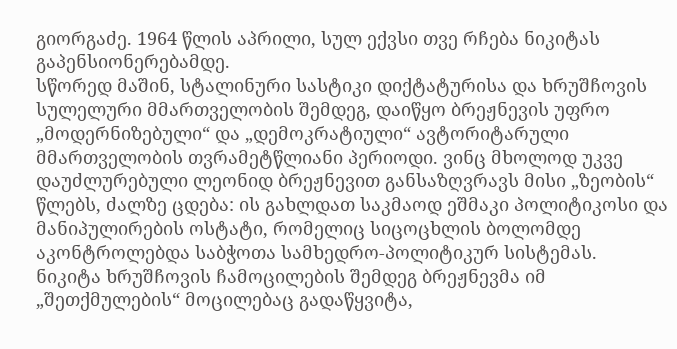გიორგაძე. 1964 წლის აპრილი, სულ ექვსი თვე რჩება ნიკიტას გაპენსიონერებამდე.
სწორედ მაშინ, სტალინური სასტიკი დიქტატურისა და ხრუშჩოვის სულელური მმართველობის შემდეგ, დაიწყო ბრეჟნევის უფრო „მოდერნიზებული“ და „დემოკრატიული“ ავტორიტარული მმართველობის თვრამეტწლიანი პერიოდი. ვინც მხოლოდ უკვე დაუძლურებული ლეონიდ ბრეჟნევით განსაზღვრავს მისი „ზეობის“ წლებს, ძალზე ცდება: ის გახლდათ საკმაოდ ეშმაკი პოლიტიკოსი და მანიპულირების ოსტატი, რომელიც სიცოცხლის ბოლომდე აკონტროლებდა საბჭოთა სამხედრო-პოლიტიკურ სისტემას.
ნიკიტა ხრუშჩოვის ჩამოცილების შემდეგ ბრეჟნევმა იმ „შეთქმულების“ მოცილებაც გადაწყვიტა,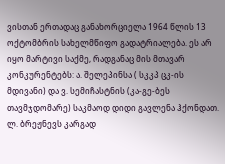ვისთან ერთადაც განახორციელა 1964 წლის 13 ოქტომბრის სახელმწიფო გადატრიალება. ეს არ იყო მარტივი საქმე, რადგანაც მის მთავარ კონკურენტებს: ა. შელეპინსა ( სკკპ ცკ-ის მდივანი) და ვ. სემიჩასტნის (კა-გე-ბეს თავმჯდომარე) საკმაოდ დიდი გავლენა ჰქონდათ. ლ. ბრეჟნევს კარგად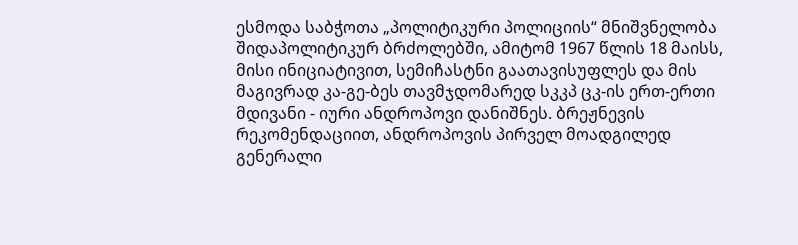ესმოდა საბჭოთა „პოლიტიკური პოლიციის“ მნიშვნელობა შიდაპოლიტიკურ ბრძოლებში, ამიტომ 1967 წლის 18 მაისს, მისი ინიციატივით, სემიჩასტნი გაათავისუფლეს და მის მაგივრად კა-გე-ბეს თავმჯდომარედ სკკპ ცკ-ის ერთ-ერთი მდივანი - იური ანდროპოვი დანიშნეს. ბრეჟნევის რეკომენდაციით, ანდროპოვის პირველ მოადგილედ გენერალი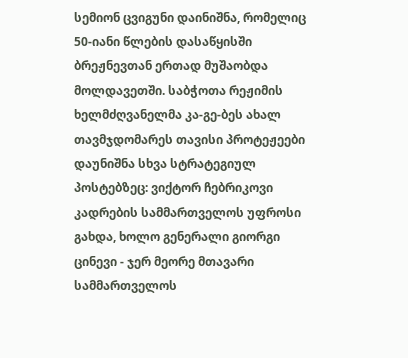სემიონ ცვიგუნი დაინიშნა, რომელიც 50-იანი წლების დასაწყისში ბრეჟნევთან ერთად მუშაობდა მოლდავეთში. საბჭოთა რეჟიმის ხელმძღვანელმა კა-გე-ბეს ახალ თავმჯდომარეს თავისი პროტეჟეები დაუნიშნა სხვა სტრატეგიულ პოსტებზეც: ვიქტორ ჩებრიკოვი კადრების სამმართველოს უფროსი გახდა, ხოლო გენერალი გიორგი ცინევი - ჯერ მეორე მთავარი სამმართველოს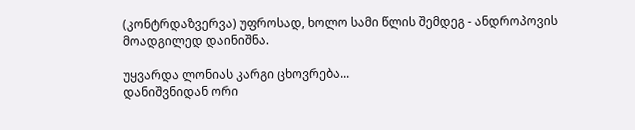(კონტრდაზვერვა) უფროსად, ხოლო სამი წლის შემდეგ - ანდროპოვის მოადგილედ დაინიშნა.

უყვარდა ლონიას კარგი ცხოვრება...
დანიშვნიდან ორი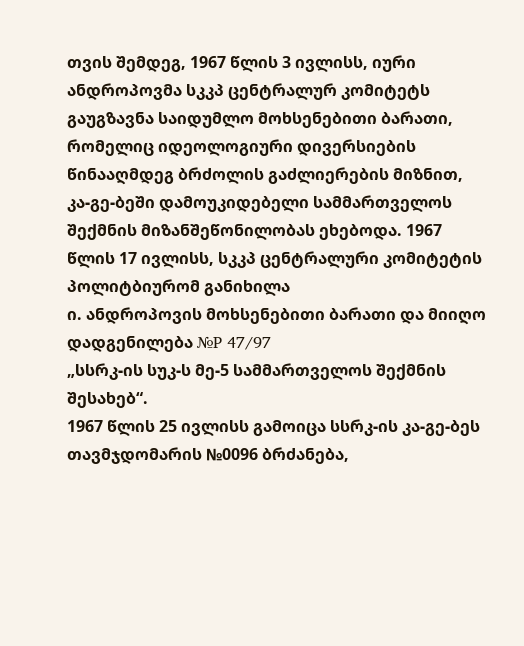თვის შემდეგ, 1967 წლის 3 ივლისს, იური ანდროპოვმა სკკპ ცენტრალურ კომიტეტს გაუგზავნა საიდუმლო მოხსენებითი ბარათი, რომელიც იდეოლოგიური დივერსიების წინააღმდეგ ბრძოლის გაძლიერების მიზნით, კა-გე-ბეში დამოუკიდებელი სამმართველოს შექმნის მიზანშეწონილობას ეხებოდა. 1967 წლის 17 ივლისს, სკკპ ცენტრალური კომიტეტის პოლიტბიურომ განიხილა
ი. ანდროპოვის მოხსენებითი ბარათი და მიიღო დადგენილება №P 47/97
„სსრკ-ის სუკ-ს მე-5 სამმართველოს შექმნის შესახებ“.
1967 წლის 25 ივლისს გამოიცა სსრკ-ის კა-გე-ბეს თავმჯდომარის №0096 ბრძანება,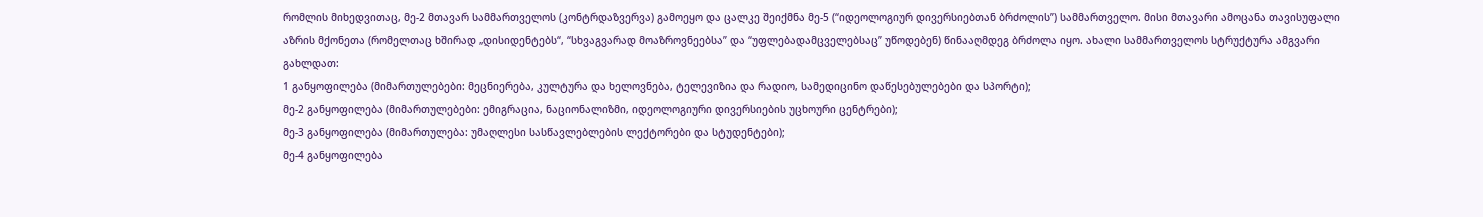რომლის მიხედვითაც, მე-2 მთავარ სამმართველოს (კონტრდაზვერვა) გამოეყო და ცალკე შეიქმნა მე-5 (“იდეოლოგიურ დივერსიებთან ბრძოლის”) სამმართველო. მისი მთავარი ამოცანა თავისუფალი აზრის მქონეთა (რომელთაც ხშირად „დისიდენტებს“, “სხვაგვარად მოაზროვნეებსა” და “უფლებადამცველებსაც” უწოდებენ) წინააღმდეგ ბრძოლა იყო. ახალი სამმართველოს სტრუქტურა ამგვარი გახლდათ:
1 განყოფილება (მიმართულებები: მეცნიერება, კულტურა და ხელოვნება, ტელევიზია და რადიო, სამედიცინო დაწესებულებები და სპორტი);
მე-2 განყოფილება (მიმართულებები: ემიგრაცია, ნაციონალიზმი, იდეოლოგიური დივერსიების უცხოური ცენტრები);
მე-3 განყოფილება (მიმართულება: უმაღლესი სასწავლებლების ლექტორები და სტუდენტები);
მე-4 განყოფილება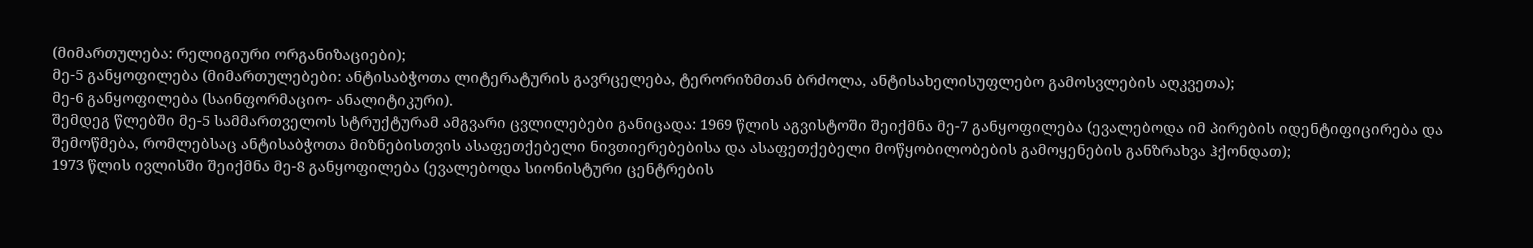(მიმართულება: რელიგიური ორგანიზაციები);
მე-5 განყოფილება (მიმართულებები: ანტისაბჭოთა ლიტერატურის გავრცელება, ტერორიზმთან ბრძოლა, ანტისახელისუფლებო გამოსვლების აღკვეთა);
მე-6 განყოფილება (საინფორმაციო- ანალიტიკური).
შემდეგ წლებში მე-5 სამმართველოს სტრუქტურამ ამგვარი ცვლილებები განიცადა: 1969 წლის აგვისტოში შეიქმნა მე-7 განყოფილება (ევალებოდა იმ პირების იდენტიფიცირება და შემოწმება, რომლებსაც ანტისაბჭოთა მიზნებისთვის ასაფეთქებელი ნივთიერებებისა და ასაფეთქებელი მოწყობილობების გამოყენების განზრახვა ჰქონდათ);
1973 წლის ივლისში შეიქმნა მე-8 განყოფილება (ევალებოდა სიონისტური ცენტრების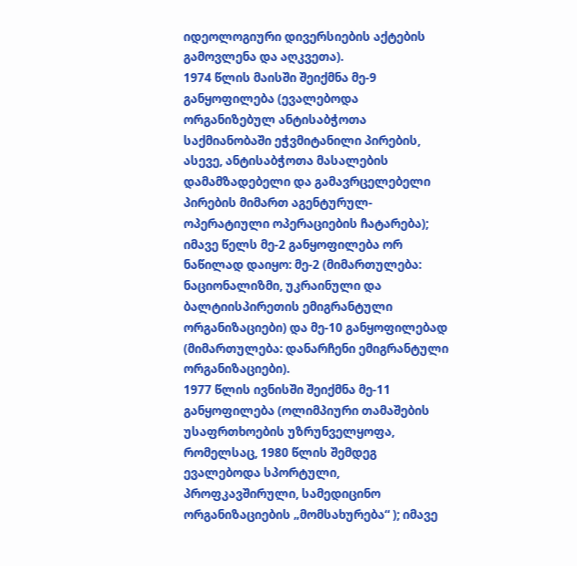იდეოლოგიური დივერსიების აქტების გამოვლენა და აღკვეთა).
1974 წლის მაისში შეიქმნა მე-9 განყოფილება (ევალებოდა ორგანიზებულ ანტისაბჭოთა საქმიანობაში ეჭვმიტანილი პირების, ასევე, ანტისაბჭოთა მასალების დამამზადებელი და გამავრცელებელი პირების მიმართ აგენტურულ-ოპერატიული ოპერაციების ჩატარება);
იმავე წელს მე-2 განყოფილება ორ ნაწილად დაიყო: მე-2 (მიმართულება: ნაციონალიზმი, უკრაინული და ბალტიისპირეთის ემიგრანტული ორგანიზაციები) და მე-10 განყოფილებად (მიმართულება: დანარჩენი ემიგრანტული ორგანიზაციები).
1977 წლის ივნისში შეიქმნა მე-11 განყოფილება (ოლიმპიური თამაშების უსაფრთხოების უზრუნველყოფა, რომელსაც, 1980 წლის შემდეგ ევალებოდა სპორტული, პროფკავშირული, სამედიცინო ორგანიზაციების „მომსახურება“ ); იმავე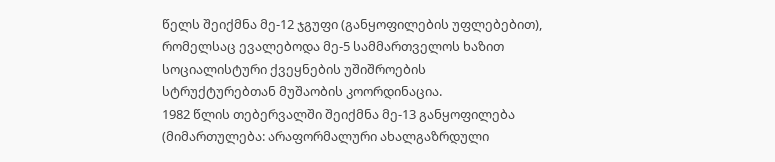წელს შეიქმნა მე-12 ჯგუფი (განყოფილების უფლებებით), რომელსაც ევალებოდა მე-5 სამმართველოს ხაზით სოციალისტური ქვეყნების უშიშროების სტრუქტურებთან მუშაობის კოორდინაცია.
1982 წლის თებერვალში შეიქმნა მე-13 განყოფილება (მიმართულება: არაფორმალური ახალგაზრდული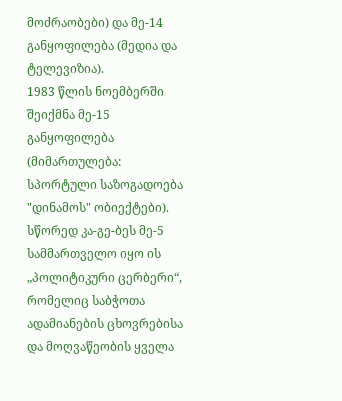მოძრაობები) და მე-14 განყოფილება (მედია და ტელევიზია).
1983 წლის ნოემბერში შეიქმნა მე-15 განყოფილება (მიმართულება: სპორტული საზოგადოება "დინამოს" ობიექტები).
სწორედ კა-გე-ბეს მე-5 სამმართველო იყო ის „პოლიტიკური ცერბერი“, რომელიც საბჭოთა ადამიანების ცხოვრებისა და მოღვაწეობის ყველა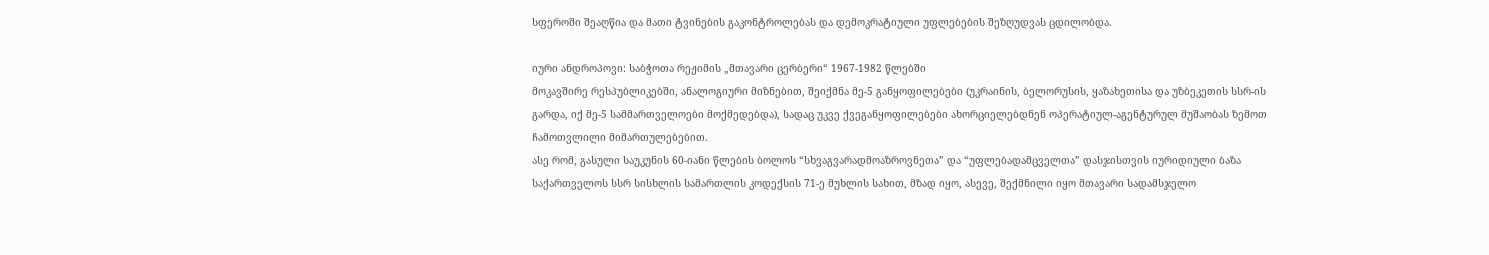სფეროში შეაღწია და მათი ტვინების გაკონტროლებას და დემოკრატიული უფლებების შეზღუდვას ცდილობდა.

იური ანდროპოვი: საბჭოთა რეჟიმის „მთავარი ცერბერი“ 1967-1982 წლებში
მოკავშირე რესპუბლიკებში, ანალოგიური მიზნებით, შეიქმნა მე-5 განყოფილებები (უკრაინის, ბელორუსის, ყაზახეთისა და უზბეკეთის სსრ-ის გარდა, იქ მე-5 სამმართველოები მოქმედებდა), სადაც უკვე ქვეგანყოფილებები ახორციელებდნენ ოპერატიულ-აგენტურულ მუშაობას ზემოთ ჩამოთვლილი მიმართულებებით.
ასე რომ, გასული საუკუნის 60-იანი წლების ბოლოს “სხვაგვარადმოაზროვნეთა” და “უფლებადამცველთა” დასჯისთვის იურიდიული ბაზა საქართველოს სსრ სისხლის სამართლის კოდექსის 71-ე მუხლის სახით, მზად იყო, ასევე, შექმნილი იყო მთავარი სადამსჯელო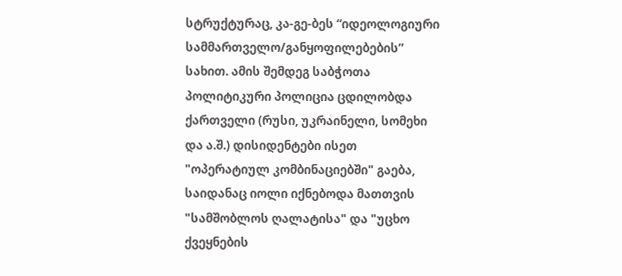სტრუქტურაც, კა-გე-ბეს “იდეოლოგიური სამმართველო/განყოფილებების” სახით. ამის შემდეგ საბჭოთა პოლიტიკური პოლიცია ცდილობდა ქართველი (რუსი, უკრაინელი, სომეხი და ა.შ.) დისიდენტები ისეთ "ოპერატიულ კომბინაციებში" გაება, საიდანაც იოლი იქნებოდა მათთვის "სამშობლოს ღალატისა" და "უცხო ქვეყნების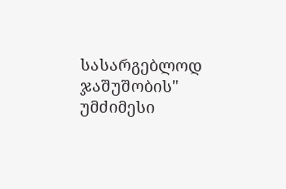სასარგებლოდ ჯაშუშობის" უმძიმესი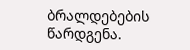ბრალდებების წარდგენა.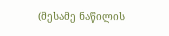(მესამე ნაწილის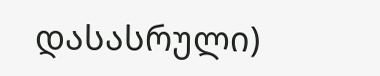დასასრული)